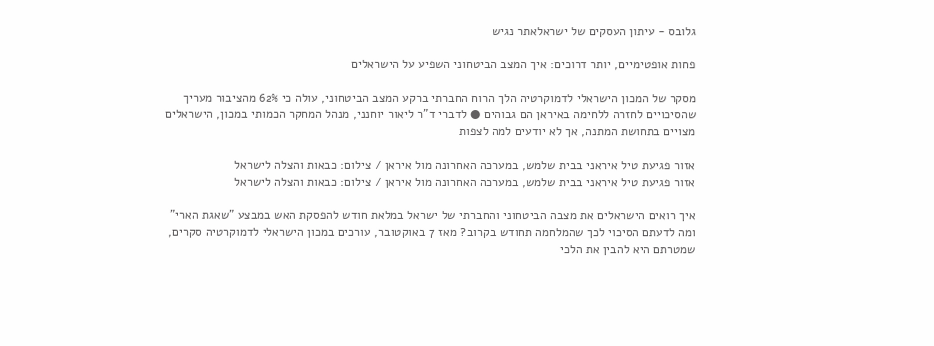גלובס - עיתון העסקים של ישראלאתר נגיש

פחות אופטימיים, יותר דרוכים: איך המצב הביטחוני השפיע על הישראלים

מסקר של המכון הישראלי לדמוקרטיה הלך הרוח החברתי ברקע המצב הביטחוני, עולה כי 62% מהציבור מעריך שהסיכויים לחזרה ללחימה באיראן הם גבוהים ● לדברי ד"ר ליאור יוחנני, מנהל המחקר הכמותי במכון, הישראלים מצויים בתחושת המתנה, אך לא יודעים למה לצפות

אזור פגיעת טיל איראני בבית שלמש, במערכה האחרונה מול איראן / צילום: כבאות והצלה לישראל
אזור פגיעת טיל איראני בבית שלמש, במערכה האחרונה מול איראן / צילום: כבאות והצלה לישראל

איך רואים הישראלים את מצבה הביטחוני והחברתי של ישראל במלאת חודש להפסקת האש במבצע "שאגת הארי" ומה לדעתם הסיכוי לכך שהמלחמה תחודש בקרוב? מאז 7 באוקטובר, עורכים במכון הישראלי לדמוקרטיה סקרים, שמטרתם היא להבין את הלכי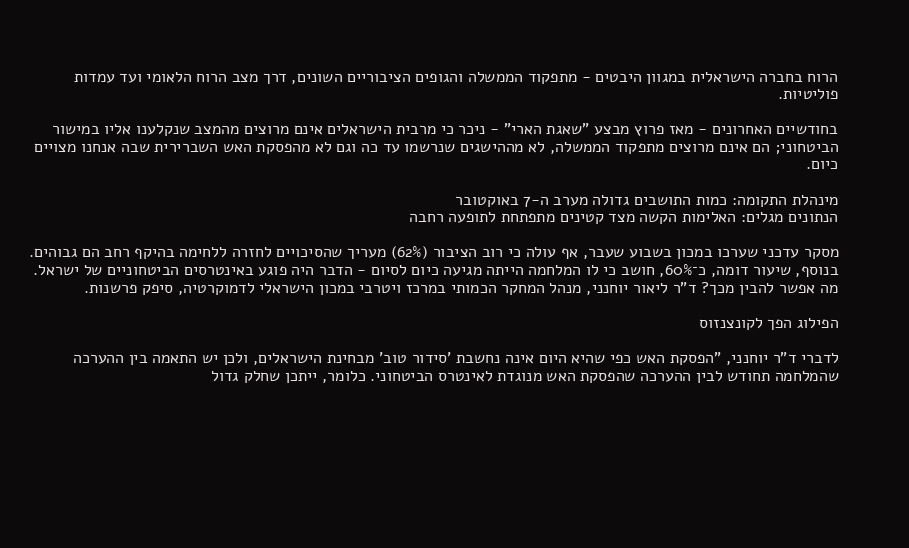הרוח בחברה הישראלית במגוון היבטים - מתפקוד הממשלה והגופים הציבוריים השונים, דרך מצב הרוח הלאומי ועד עמדות פוליטיות.

בחודשיים האחרונים - מאז פרוץ מבצע "שאגת הארי" - ניכר כי מרבית הישראלים אינם מרוצים מהמצב שנקלענו אליו במישור הביטחוני; הם אינם מרוצים מתפקוד הממשלה, לא מההישגים שנרשמו עד כה וגם לא מהפסקת האש השברירית שבה אנחנו מצויים כיום.

מינהלת התקומה: כמות התושבים גדולה מערב ה-7 באוקטובר
הנתונים מגלים: האלימות הקשה מצד קטינים מתפתחת לתופעה רחבה

מסקר עדכני שערכו במכון בשבוע שעבר, אף עולה כי רוב הציבור (62%) מעריך שהסיכויים לחזרה ללחימה בהיקף רחב הם גבוהים. בנוסף, שיעור דומה, כ־60%, חושב כי לו המלחמה הייתה מגיעה כיום לסיום - הדבר היה פוגע באינטרסים הביטחוניים של ישראל. מה אפשר להבין מכך? ד"ר ליאור יוחנני, מנהל המחקר הכמותי במרכז ויטרבי במכון הישראלי לדמוקרטיה, סיפק פרשנות.

הפילוג הפך לקונצנזוס

לדברי ד"ר יוחנני, "הפסקת האש כפי שהיא היום אינה נחשבת 'סידור טוב' מבחינת הישראלים, ולכן יש התאמה בין ההערכה שהמלחמה תחודש לבין ההערכה שהפסקת האש מנוגדת לאינטרס הביטחוני. כלומר, ייתכן שחלק גדול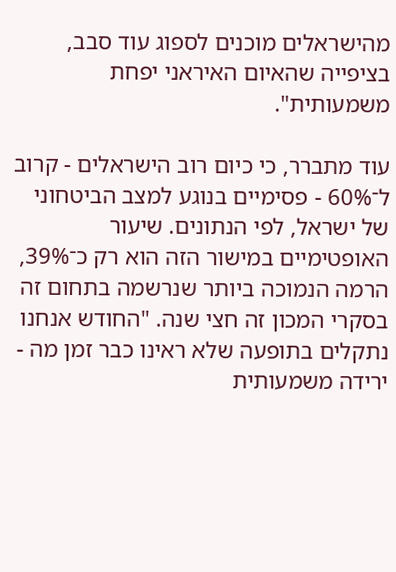מהישראלים מוכנים לספוג עוד סבב, בציפייה שהאיום האיראני יפחת משמעותית".

עוד מתברר, כי כיום רוב הישראלים - קרוב ל־60% - פסימיים בנוגע למצב הביטחוני של ישראל, לפי הנתונים. שיעור האופטימיים במישור הזה הוא רק כ־39%, הרמה הנמוכה ביותר שנרשמה בתחום זה בסקרי המכון זה חצי שנה. "החודש אנחנו נתקלים בתופעה שלא ראינו כבר זמן מה - ירידה משמעותית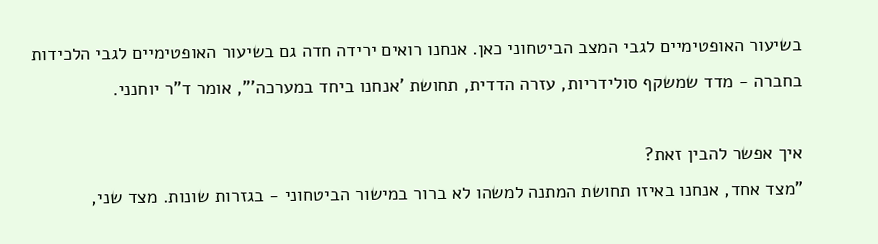בשיעור האופטימיים לגבי המצב הביטחוני כאן. אנחנו רואים ירידה חדה גם בשיעור האופטימיים לגבי הלכידות בחברה - מדד שמשקף סולידריות, עזרה הדדית, תחושת 'אנחנו ביחד במערכה'", אומר ד"ר יוחנני.

איך אפשר להבין זאת?
"מצד אחד, אנחנו באיזו תחושת המתנה למשהו לא ברור במישור הביטחוני - בגזרות שונות. מצד שני,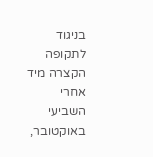בניגוד לתקופה הקצרה מיד אחרי השביעי באוקטובר,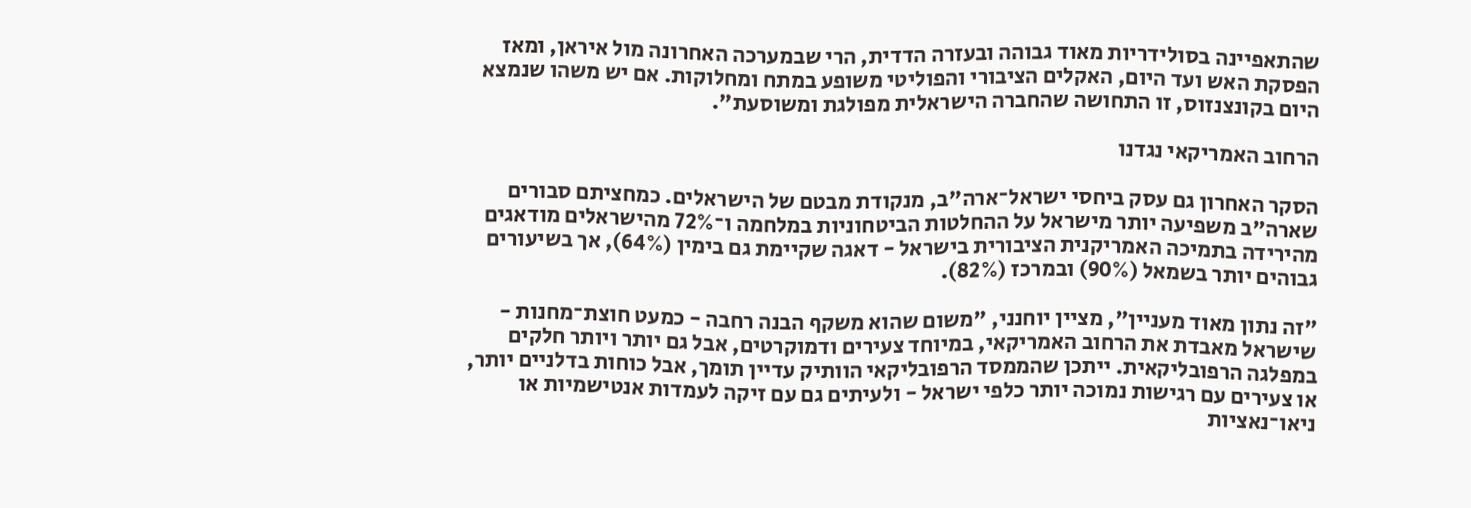שהתאפיינה בסולידריות מאוד גבוהה ובעזרה הדדית, הרי שבמערכה האחרונה מול איראן, ומאז הפסקת האש ועד היום, האקלים הציבורי והפוליטי משופע במתח ומחלוקות. אם יש משהו שנמצא היום בקונצנזוס, זו התחושה שהחברה הישראלית מפולגת ומשוסעת".

הרחוב האמריקאי נגדנו

הסקר האחרון גם עסק ביחסי ישראל־ארה"ב, מנקודת מבטם של הישראלים. כמחציתם סבורים שארה"ב משפיעה יותר מישראל על ההחלטות הביטחוניות במלחמה ו־72% מהישראלים מודאגים מהירידה בתמיכה האמריקנית הציבורית בישראל - דאגה שקיימת גם בימין (64%), אך בשיעורים גבוהים יותר בשמאל (90%) ובמרכז (82%).

"זה נתון מאוד מעניין", מציין יוחנני, "משום שהוא משקף הבנה רחבה - כמעט חוצת־מחנות - שישראל מאבדת את הרחוב האמריקאי, במיוחד צעירים ודמוקרטים, אבל גם יותר ויותר חלקים במפלגה הרפובליקאית. ייתכן שהממסד הרפובליקאי הוותיק עדיין תומך, אבל כוחות בדלניים יותר, או צעירים עם רגישות נמוכה יותר כלפי ישראל - ולעיתים גם עם זיקה לעמדות אנטישמיות או ניאו־נאציות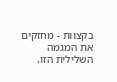בקצוות - מחזקים את המגמה השלילית הזו.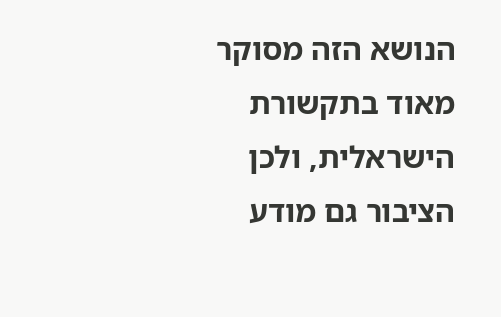הנושא הזה מסוקר מאוד בתקשורת הישראלית, ולכן הציבור גם מודע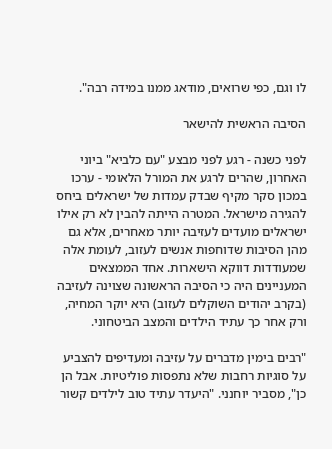לו וגם, כפי שרואים, מודאג ממנו במידה רבה".

הסיבה הראשית להישאר

לפני כשנה - רגע לפני מבצע "עם כלביא" ביוני האחרון, שהרים לרגע את המורל הלאומי - ערכו במכון סקר מקיף שבדק עמדות של ישראלים ביחס להגירה מישראל. המטרה הייתה להבין לא רק אילו ישראלים מועדים לעזיבה יותר מאחרים, אלא גם מהן הסיבות שדוחפות אנשים לעזוב, לעומת אלה שמעודדות דווקא הישארות. אחד הממצאים המעניינים היה כי הסיבה הראשונה שצוינה לעזיבה (בקרב יהודים השוקלים לעזוב) היא יוקר המחיה, ורק אחר כך עתיד הילדים והמצב הביטחוני.

"רבים בימין מדברים על עזיבה ומעדיפים להצביע על סוגיות רחבות שלא נתפסות פוליטיות. אבל הן כן", מסביר יוחנני. "היעדר עתיד טוב לילדים קשור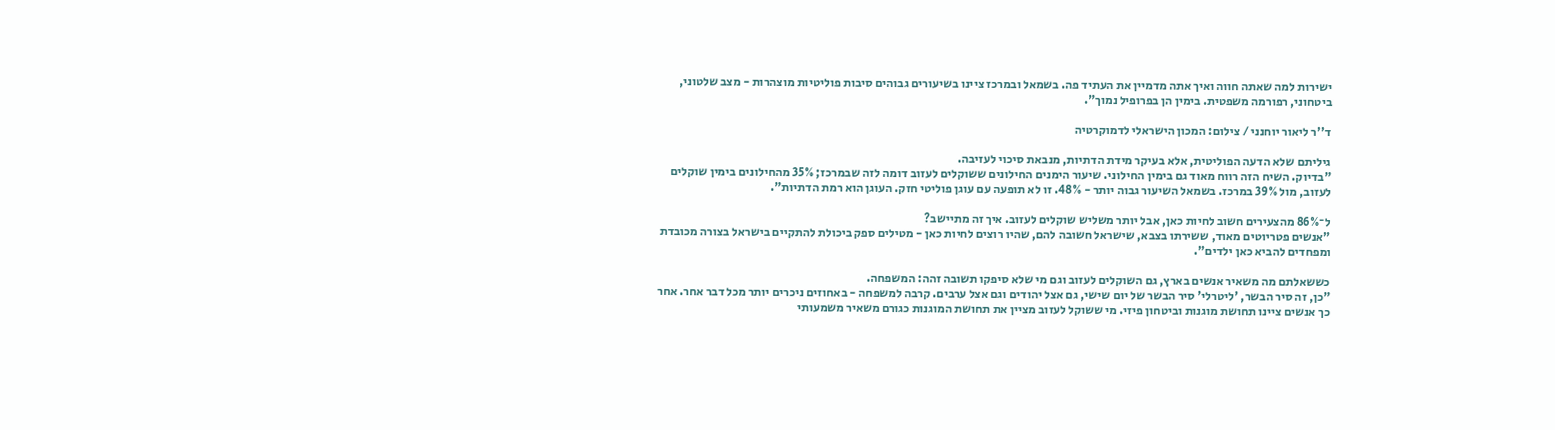ישירות למה שאתה חווה ואיך אתה מדמיין את העתיד פה. בשמאל ובמרכז ציינו בשיעורים גבוהים סיבות פוליטיות מוצהרות - מצב שלטוני, ביטחוני, רפורמה משפטית. בימין הן בפרופיל נמוך".

ד''ר ליאור יוחנני / צילום: המכון הישראלי לדמוקרטיה

גיליתם שלא הדעה הפוליטית, אלא בעיקר מידת הדתיות, מנבאת סיכוי לעזיבה.
"בדיוק. השיח הזה רווח מאוד גם בימין החילוני. שיעור הימנים החילונים ששוקלים לעזוב דומה לזה שבמרכז; 35% מהחילונים בימין שוקלים לעזוב, מול 39% במרכז. בשמאל השיעור גבוה יותר - 48%. זו לא תופעה עם עוגן פוליטי חזק. העוגן הוא רמת הדתיות".

ל־86% מהצעירים חשוב לחיות כאן, אבל יותר משליש שוקלים לעזוב. איך זה מתיישב?
"אנשים פטריוטים מאוד, ששירתו בצבא, שישראל חשובה להם, שהיו רוצים לחיות כאן - מטילים ספק ביכולת להתקיים בישראל בצורה מכובדת ומפחדים להביא כאן ילדים".

כששאלתם מה משאיר אנשים בארץ, גם השוקלים לעזוב וגם מי שלא סיפקו תשובה זהה: המשפחה.
"כן, זה סיר הבשר, 'ליטרלי' סיר הבשר של יום שישי, גם אצל יהודים וגם אצל ערבים. קרבה למשפחה - באחוזים ניכרים יותר מכל דבר אחר. אחר כך אנשים ציינו תחושת מוגנות וביטחון פיזי. מי ששוקל לעזוב מציין את תחושת המוגנות כגורם משאיר משמעותי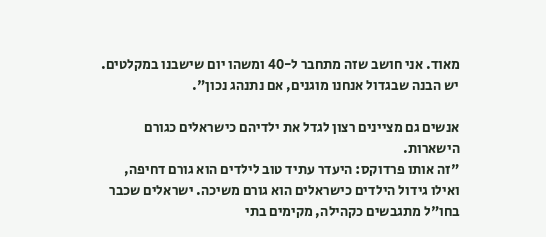מאוד. אני חושב שזה מתחבר ל-40 ומשהו יום שישבנו במקלטים. יש הבנה שבגדול אנחנו מוגנים, אם נתנהג נכון".

אנשים גם מציינים רצון לגדל את ילדיהם כישראלים כגורם הישארות.
"זה אותו פרדוקס: היעדר עתיד טוב לילדים הוא גורם דחיפה, ואילו גידול הילדים כישראלים הוא גורם משיכה. ישראלים שכבר בחו"ל מתגבשים כקהילה, מקימים בתי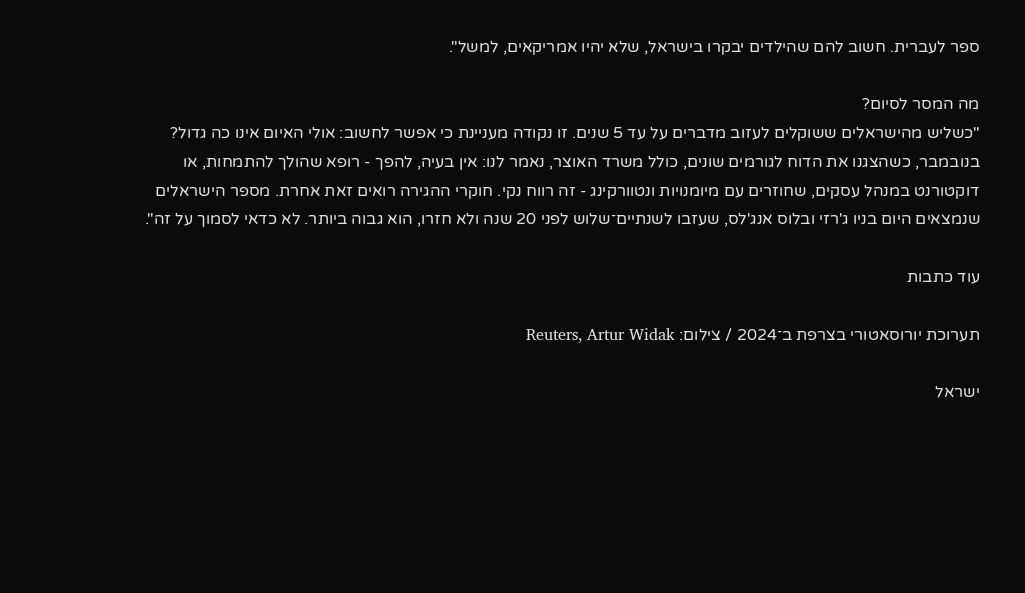ספר לעברית. חשוב להם שהילדים יבקרו בישראל, שלא יהיו אמריקאים, למשל".

מה המסר לסיום?
"כשליש מהישראלים ששוקלים לעזוב מדברים על עד 5 שנים. זו נקודה מעניינת כי אפשר לחשוב: אולי האיום אינו כה גדול? בנובמבר, כשהצגנו את הדוח לגורמים שונים, כולל משרד האוצר, נאמר לנו: אין בעיה, להפך - רופא שהולך להתמחות, או דוקטורנט במנהל עסקים, שחוזרים עם מיומנויות ונטוורקינג - זה רווח נקי. חוקרי ההגירה רואים זאת אחרת. מספר הישראלים שנמצאים היום בניו ג'רזי ובלוס אנג'לס, שעזבו לשנתיים־שלוש לפני 20 שנה ולא חזרו, הוא גבוה ביותר. לא כדאי לסמוך על זה".

עוד כתבות

תערוכת יורוסאטורי בצרפת ב־2024 / צילום: Reuters, Artur Widak

ישראל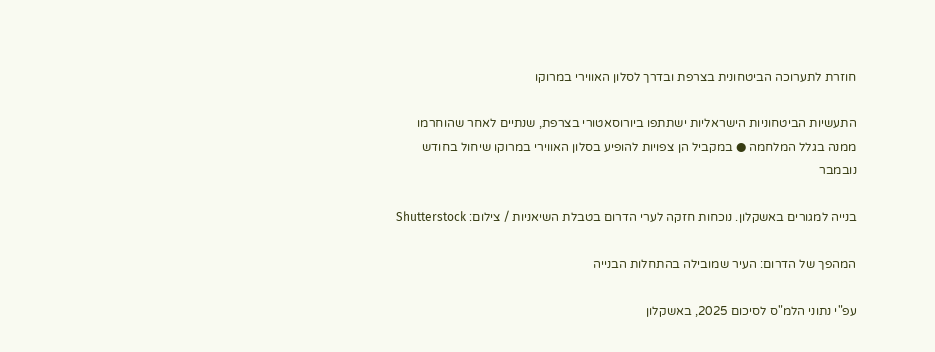חוזרת לתערוכה הביטחונית בצרפת ובדרך לסלון האווירי במרוקו

התעשיות הביטחוניות הישראליות ישתתפו ביורוסאטורי בצרפת, שנתיים לאחר שהוחרמו ממנה בגלל המלחמה ● במקביל הן צפויות להופיע בסלון האווירי במרוקו שיחול בחודש נובמבר

בנייה למגורים באשקלון. נוכחות חזקה לערי הדרום בטבלת השיאניות / צילום: Shutterstock

המהפך של הדרום: העיר שמובילה בהתחלות הבנייה

עפ"י נתוני הלמ"ס לסיכום 2025, באשקלון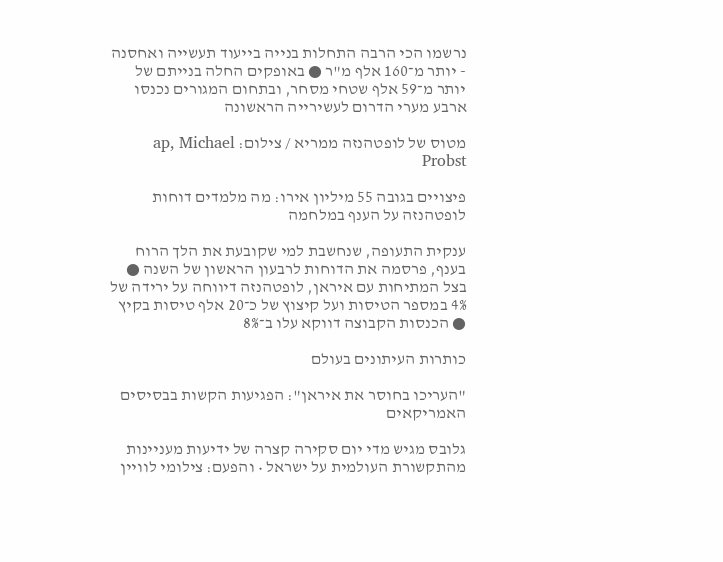נרשמו הכי הרבה התחלות בנייה בייעוד תעשייה ואחסנה - יותר מ־160 אלף מ"ר ● באופקים החלה בנייתם של יותר מ־59 אלף שטחי מסחר, ובתחום המגורים נכנסו ארבע מערי הדרום לעשירייה הראשונה

מטוס של לופטהנזה ממריא / צילום: ap, Michael Probst

פיצויים בגובה 55 מיליון אירו: מה מלמדים דוחות לופטהנזה על הענף במלחמה

ענקית התעופה, שנחשבת למי שקובעת את הלך הרוח בענף, פרסמה את הדוחות לרבעון הראשון של השנה ● בצל המתיחות עם איראן, לופטהנזה דיווחה על ירידה של 4% במספר הטיסות ועל קיצוץ של כ־20 אלף טיסות בקיץ ● הכנסות הקבוצה דווקא עלו ב־8%

כותרות העיתונים בעולם

"העריכו בחוסר את איראן": הפגיעות הקשות בבסיסים האמריקאים

גלובס מגיש מדי יום סקירה קצרה של ידיעות מעניינות מהתקשורת העולמית על ישראל • והפעם: צילומי לוויין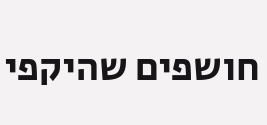חושפים שהיקפי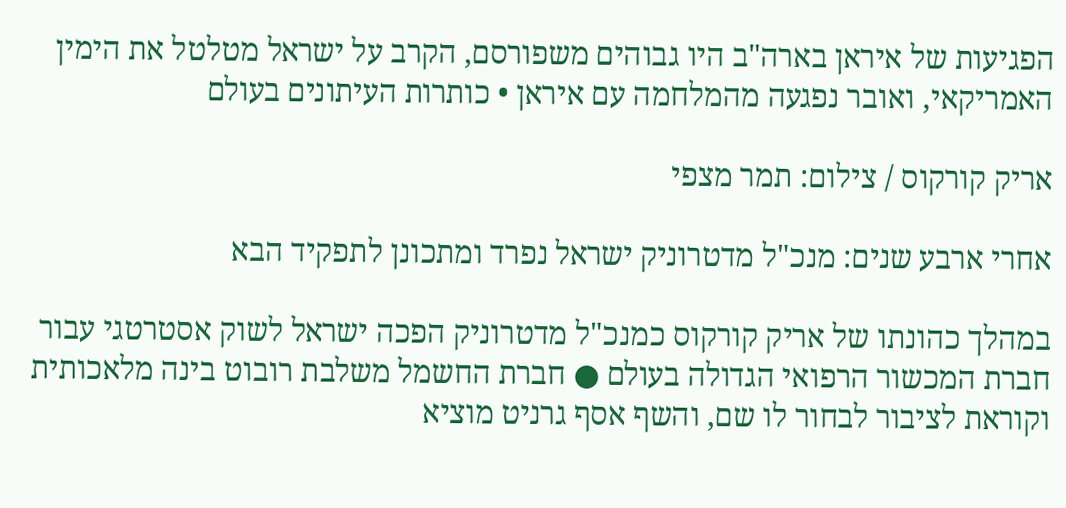הפגיעות של איראן בארה"ב היו גבוהים משפורסם, הקרב על ישראל מטלטל את הימין האמריקאי, ואובר נפגעה מהמלחמה עם איראן • כותרות העיתונים בעולם

אריק קורקוס / צילום: תמר מצפי

אחרי ארבע שנים: מנכ"ל מדטרוניק ישראל נפרד ומתכונן לתפקיד הבא

במהלך כהונתו של אריק קורקוס כמנכ"ל מדטרוניק הפכה ישראל לשוק אסטרטגי עבור חברת המכשור הרפואי הגדולה בעולם ● חברת החשמל משלבת רובוט בינה מלאכותית וקוראת לציבור לבחור לו שם, והשף אסף גרניט מוציא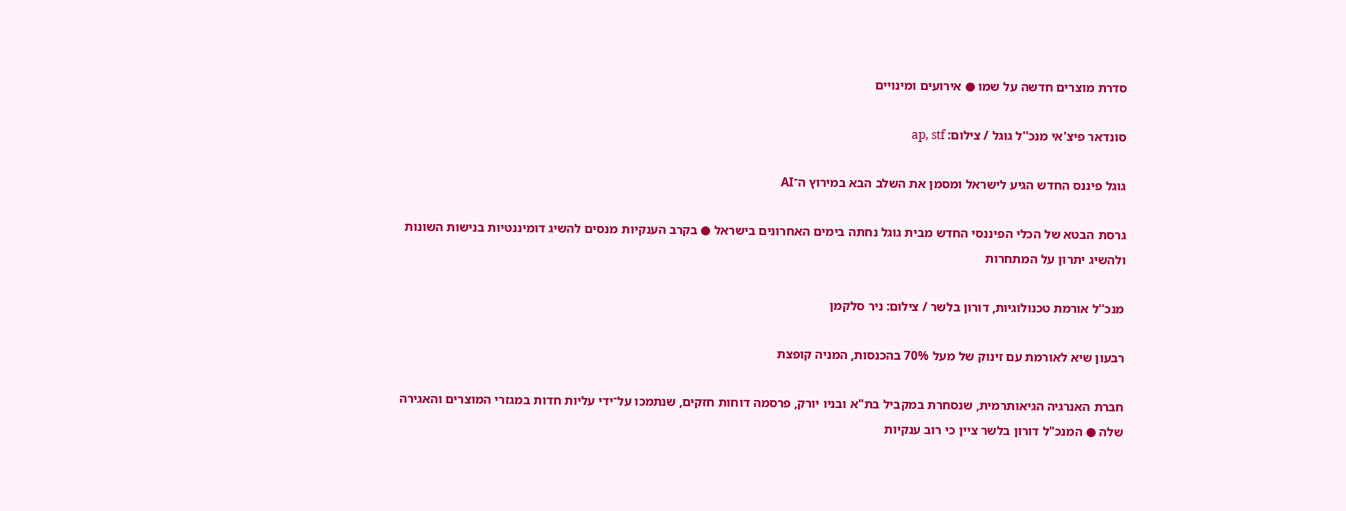סדרת מוצרים חדשה על שמו ● אירועים ומינויים

סונדאר פיצ'אי מנכ''ל גוגל / צילום: ap, stf

גוגל פיננס החדש הגיע לישראל ומסמן את השלב הבא במירוץ ה־AI

גרסת הבטא של הכלי הפיננסי החדש מבית גוגל נחתה בימים האחרונים בישראל ● בקרב הענקיות מנסים להשיג דומיננטיות בנישות השונות ולהשיג יתרון על המתחרות

מנכ''ל אורמת טכנולוגיות, דורון בלשר / צילום: ניר סלקמן

רבעון שיא לאורמת עם זינוק של מעל 70% בהכנסות, המניה קופצת

חברת האנרגיה הגיאותרמית, שנסחרת במקביל בת"א ובניו יורק, פרסמה דוחות חזקים, שנתמכו על־ידי עליות חדות במגזרי המוצרים והאגירה שלה ● המנכ"ל דורון בלשר ציין כי רוב ענקיות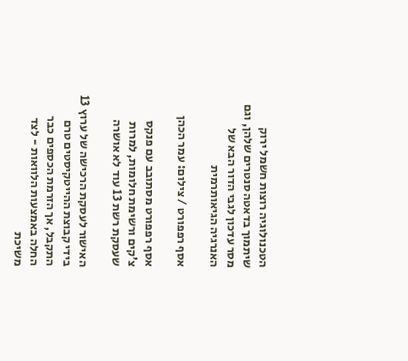הטכנולוגיה רוצות חשמל ירוק שיתמוך בדאטה סנטרים שלהן, וגם מסר עדכון לגבי הדור הבא של האנרגיה הגיאותרמית

אסף רפפורט / צילום: עמר הכהן

אסף רפפורט מסתובב עם פנקס צ'קים ורשימת חלומות, למרות שעסקת רשת 13 עוד לא אושרה

האישור לעסקת הרכישה של ערוץ 13 בידי קבוצת ההייטקיסטים טרם התקבל, אך הזרמת הכספים כבר החלה באמצעות הלוואות - לצד משיכת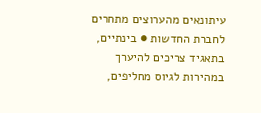עיתונאים מהערוצים מתחרים לחברת החדשות ● בינתיים, בתאגיד צריכים להיערך במהירות לגיוס מחליפים,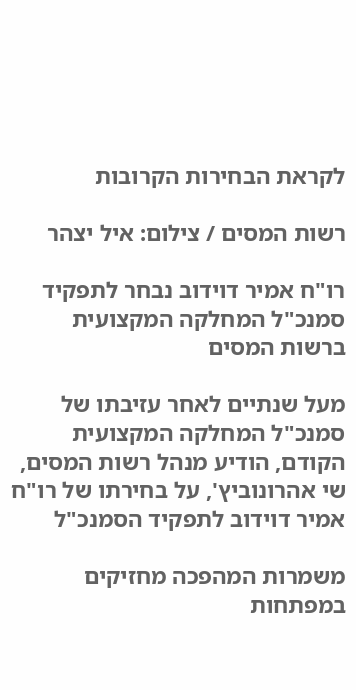לקראת הבחירות הקרובות

רשות המסים / צילום: איל יצהר

רו"ח אמיר דוידוב נבחר לתפקיד סמנכ"ל המחלקה המקצועית ברשות המסים

מעל שנתיים לאחר עזיבתו של סמנכ"ל המחלקה המקצועית הקודם, הודיע מנהל רשות המסים, שי אהרונוביץ', על בחירתו של רו"ח אמיר דוידוב לתפקיד הסמנכ"ל

משמרות המהפכה מחזיקים במפתחות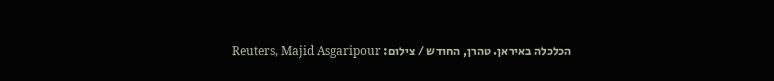הכלכלה באיראן. טהרן, החודש / צילום: Reuters, Majid Asgaripour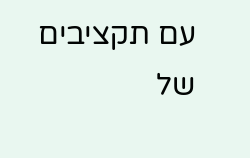עם תקציבים של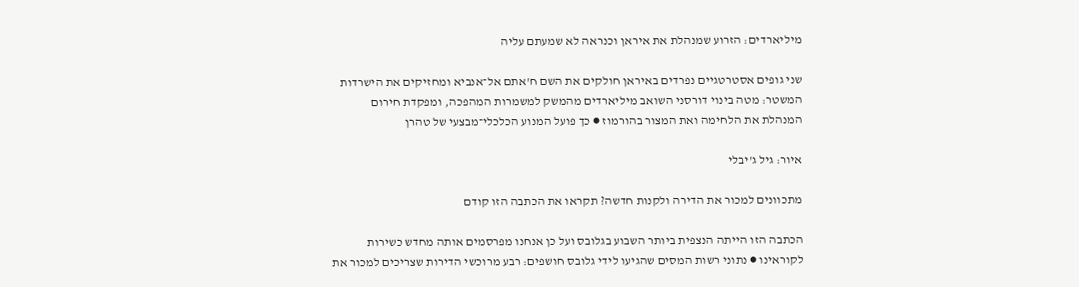מיליארדים: הזרוע שמנהלת את איראן וכנראה לא שמעתם עליה

שני גופים אסטרטגיים נפרדים באיראן חולקים את השם ח'אתם אל־אנביא ומחזיקים את הישרדות המשטר: מטה בינוי דורסני השואב מיליארדים מהמשק למשמרות המהפכה, ומפקדת חירום המנהלת את הלחימה ואת המצור בהורמוז ● כך פועל המנוע הכלכלי־מבצעי של טהרן

איור: גיל ג'יבלי

מתכוונים למכור את הדירה ולקנות חדשה? תקראו את הכתבה הזו קודם

הכתבה הזו הייתה הנצפית ביותר השבוע בגלובס ועל כן אנחנו מפרסמים אותה מחדש כשירות לקוראינו ● נתוני רשות המסים שהגיעו לידי גלובס חושפים: רבע מרוכשי הדירות שצריכים למכור את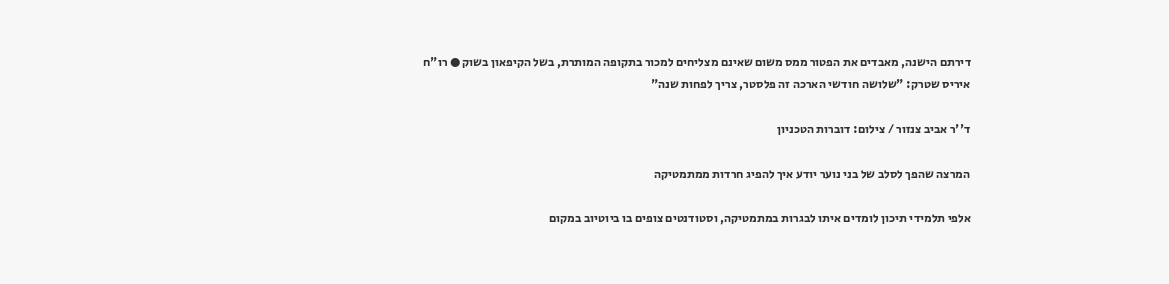דירתם הישנה, מאבדים את הפטור ממס משום שאינם מצליחים למכור בתקופה המותרת, בשל הקיפאון בשוק ● רו"ח איריס שטרק: "שלושה חודשי הארכה זה פלסטר, צריך לפחות שנה"

ד''ר אביב צנזור / צילום: דוברות הטכניון

המרצה שהפך לסלב של בני נוער יודע איך להפיג חרדות ממתמטיקה

אלפי תלמידי תיכון לומדים איתו לבגרות במתמטיקה, וסטודנטים צופים בו ביוטיוב במקום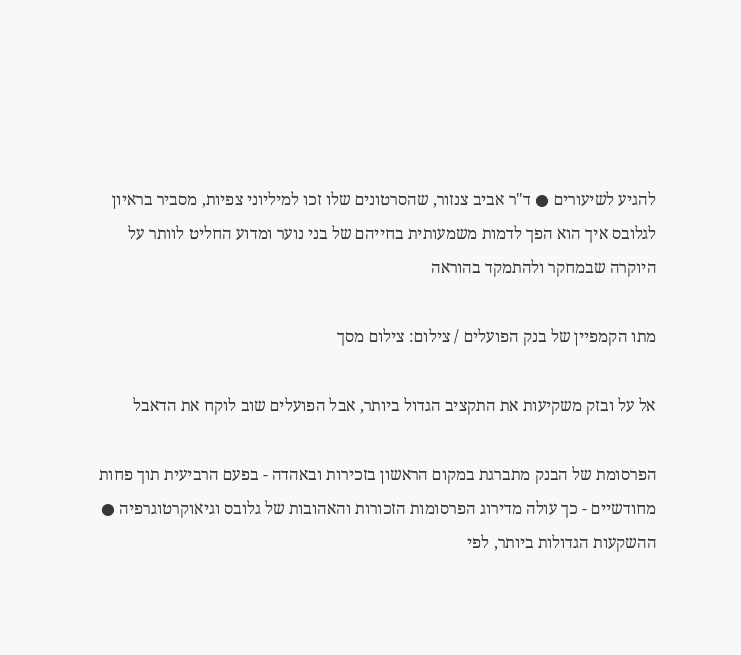להגיע לשיעורים ● ד"ר אביב צנזור, שהסרטונים שלו זכו למיליוני צפיות, מסביר בראיון לגלובס איך הוא הפך לדמות משמעותית בחייהם של בני נוער ומדוע החליט לוותר על היוקרה שבמחקר ולהתמקד בהוראה

מתו הקמפיין של בנק הפועלים / צילום: צילום מסך

אל על ובזק משקיעות את התקציב הגדול ביותר, אבל הפועלים שוב לוקח את הדאבל

הפרסומת של הבנק מתברגת במקום הראשון בזכירות ובאהדה - בפעם הרביעית תוך פחות מחודשיים - כך עולה מדירוג הפרסומות הזכורות והאהובות של גלובס וגיאוקרטוגרפיה ● ההשקעות הגדולות ביותר, לפי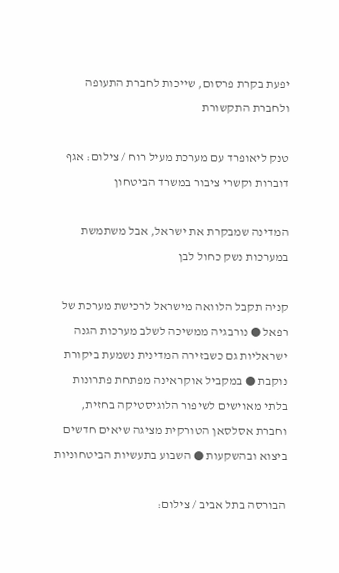יפעת בקרת פרסום, שייכות לחברת התעופה ולחברת התקשורת

טנק ליאופרד עם מערכת מעיל רוח / צילום: אגף דוברות וקשרי ציבור במשרד הביטחון

המדינה שמבקרת את ישראל, אבל משתמשת במערכות נשק כחול לבן

קניה תקבל הלוואה מישראל לרכישת מערכת של רפאל ● נורבגיה ממשיכה לשלב מערכות הגנה ישראליות גם כשבזירה המדינית נשמעת ביקורת נוקבת ● במקביל אוקראינה מפתחת פתרונות בלתי מאוישים לשיפור הלוגיסטיקה בחזית, וחברת אסלסאן הטורקית מציגה שיאים חדשים ביצוא ובהשקעות ● השבוע בתעשיות הביטחוניות

הבורסה בתל אביב / צילום: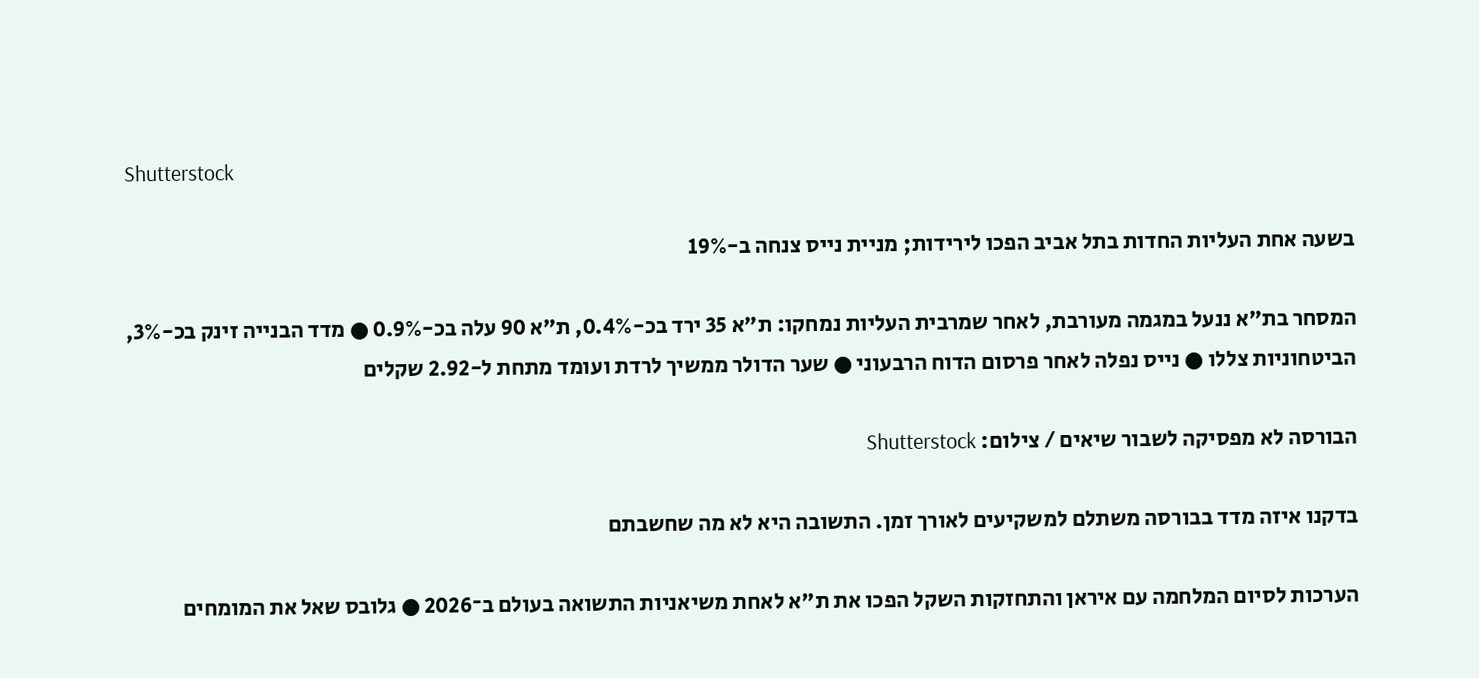Shutterstock

בשעה אחת העליות החדות בתל אביב הפכו לירידות; מניית נייס צנחה ב-19%

המסחר בת"א ננעל במגמה מעורבת, לאחר שמרבית העליות נמחקו: ת"א 35 ירד בכ-0.4%, ת"א 90 עלה בכ-0.9% ● מדד הבנייה זינק בכ-3%, הביטחוניות צללו ● נייס נפלה לאחר פרסום הדוח הרבעוני ● שער הדולר ממשיך לרדת ועומד מתחת ל-2.92 שקלים

הבורסה לא מפסיקה לשבור שיאים / צילום: Shutterstock

בדקנו איזה מדד בבורסה משתלם למשקיעים לאורך זמן. התשובה היא לא מה שחשבתם

הערכות לסיום המלחמה עם איראן והתחזקות השקל הפכו את ת"א לאחת משיאניות התשואה בעולם ב־2026 ● גלובס שאל את המומחים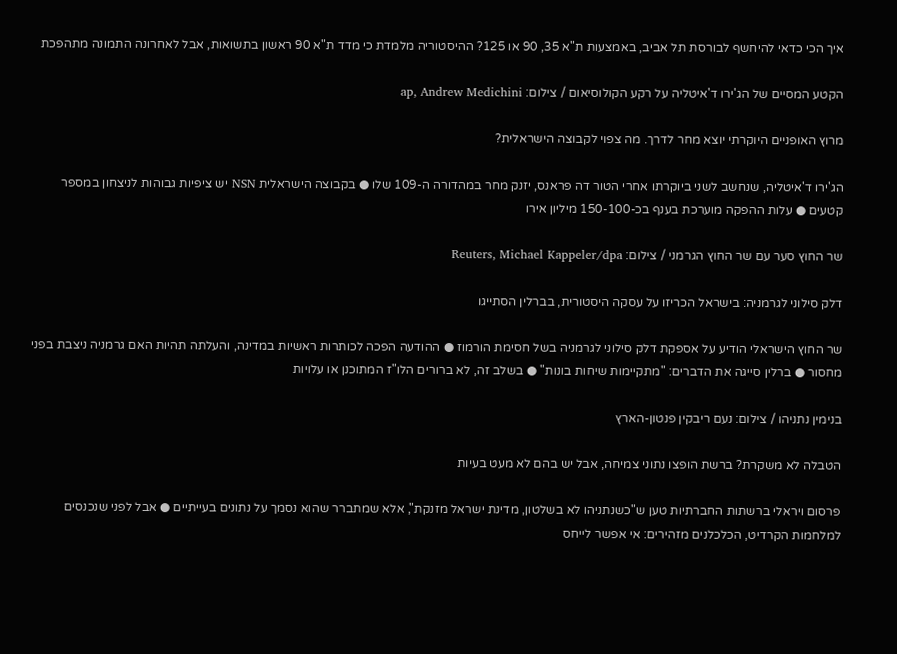איך הכי כדאי להיחשף לבורסת תל אביב, באמצעות ת"א 35, 90 או 125? ההיסטוריה מלמדת כי מדד ת"א 90 ראשון בתשואות, אבל לאחרונה התמונה מתהפכת

הקטע המסיים של הג'ירו ד'איטליה על רקע הקולוסיאום / צילום: ap, Andrew Medichini

מרוץ האופניים היוקרתי יוצא מחר לדרך. מה צפוי לקבוצה הישראלית?

הג'ירו ד'איטליה, שנחשב לשני ביוקרתו אחרי הטור דה פראנס, יזנק מחר במהדורה ה-109 שלו ● בקבוצה הישראלית NSN יש ציפיות גבוהות לניצחון במספר קטעים ● עלות ההפקה מוערכת בענף בכ-150-100 מיליון אירו

שר החוץ סער עם שר החוץ הגרמני / צילום: Reuters, Michael Kappeler/dpa

דלק סילוני לגרמניה: בישראל הכריזו על עסקה היסטורית, בברלין הסתייגו

שר החוץ הישראלי הודיע על אספקת דלק סילוני לגרמניה בשל חסימת הורמוז ● ההודעה הפכה לכותרות ראשיות במדינה, והעלתה תהיות האם גרמניה ניצבת בפני מחסור ● ברלין סייגה את הדברים: "מתקיימות שיחות בונות" ● בשלב זה, לא ברורים הלו"ז המתוכנן או עלויות

בנימין נתניהו / צילום: נעם ריבקין פנטון-הארץ

הטבלה לא משקרת? ברשת הופצו נתוני צמיחה, אבל יש בהם לא מעט בעיות

פרסום ויראלי ברשתות החברתיות טען ש"כשנתניהו לא בשלטון, מדינת ישראל מזנקת", אלא שמתברר שהוא נסמך על נתונים בעייתיים ● אבל לפני שנכנסים למלחמות הקרדיט, הכלכלנים מזהירים: אי אפשר לייחס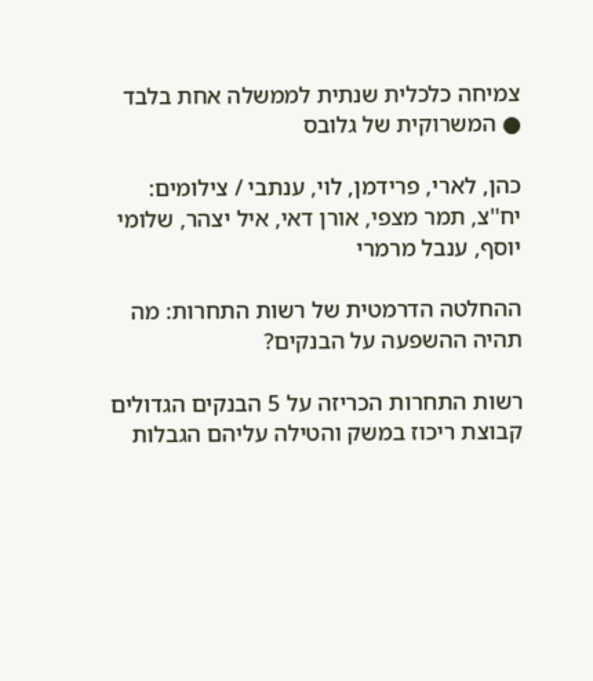צמיחה כלכלית שנתית לממשלה אחת בלבד ● המשרוקית של גלובס

כהן, לארי, פרידמן, לוי, ענתבי / צילומים: יח''צ, תמר מצפי, אורן דאי, איל יצהר, שלומי יוסף, ענבל מרמרי

ההחלטה הדרמטית של רשות התחרות: מה תהיה ההשפעה על הבנקים?

רשות התחרות הכריזה על 5 הבנקים הגדולים קבוצת ריכוז במשק והטילה עליהם הגבלות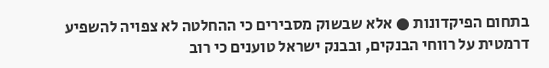בתחום הפיקדונות ● אלא שבשוק מסבירים כי ההחלטה לא צפויה להשפיע דרמטית על רווחי הבנקים, ובבנק ישראל טוענים כי רוב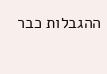ההגבלות כבר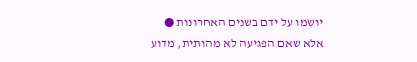יושמו על ידם בשנים האחרונות ● אלא שאם הפגיעה לא מהותית, מדוע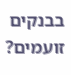בבנקים זועמים?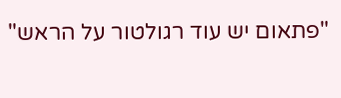"פתאום יש עוד רגולטור על הראש"